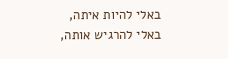באלי להיות איתה,
באלי להרגיש אותה,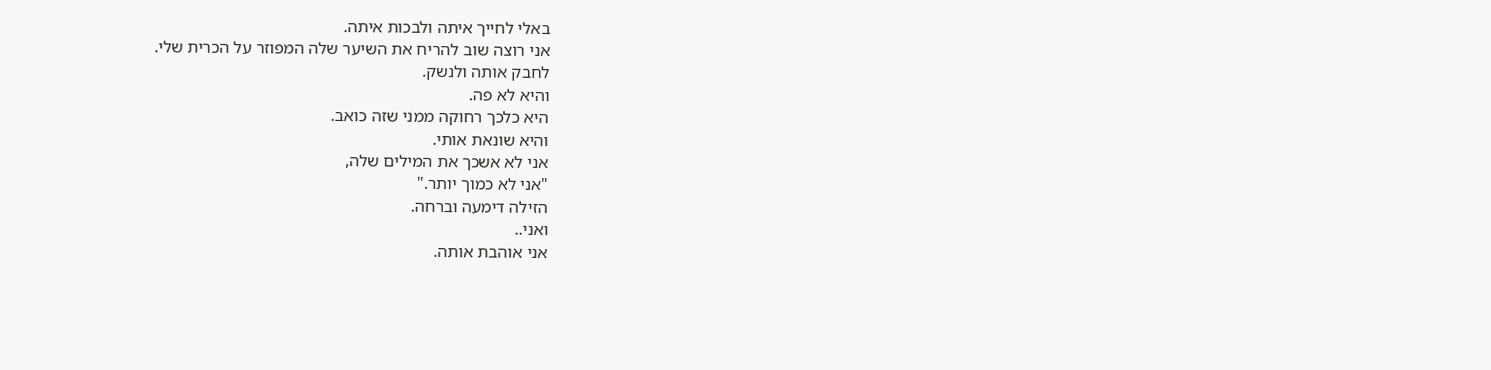באלי לחייך איתה ולבכות איתה.
אני רוצה שוב להריח את השיער שלה המפוזר על הכרית שלי.
לחבק אותה ולנשק.
והיא לא פה.
היא כלכך רחוקה ממני שזה כואב.
והיא שונאת אותי.
אני לא אשכך את המילים שלה,
"אני לא כמוך יותר."
הזילה דימעה וברחה.
ואני..
אני אוהבת אותה.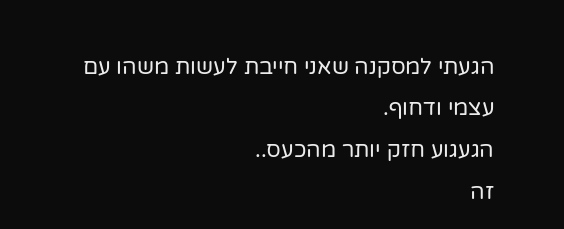הגעתי למסקנה שאני חייבת לעשות משהו עם עצמי ודחוף.
הגעגוע חזק יותר מהכעס..
זה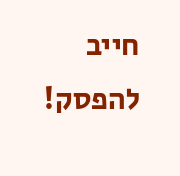חייב להפסק!